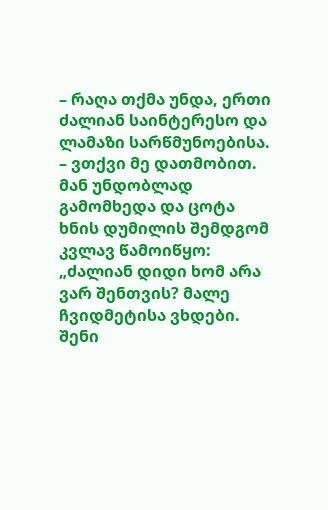– რაღა თქმა უნდა, ერთი ძალიან საინტერესო და ლამაზი სარწმუნოებისა. – ვთქვი მე დათმობით.
მან უნდობლად გამომხედა და ცოტა ხნის დუმილის შემდგომ კვლავ წამოიწყო: „ძალიან დიდი ხომ არა ვარ შენთვის? მალე ჩვიდმეტისა ვხდები. შენი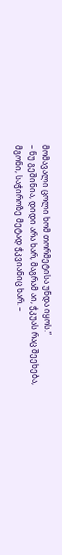მომავალი ცოლი ხომ თორმეტისა უნდა იყოს.“
– ნუ გეშინია, დიდი არა ხარ, მაგრამ აი, ჭკუას რაც შეეხება, მგონი, საჭიროზე მეტად ჭკვიანიც ხარ. –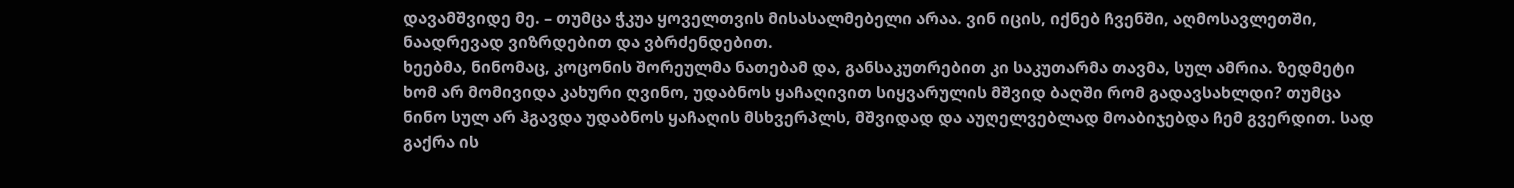დავამშვიდე მე. – თუმცა ჭკუა ყოველთვის მისასალმებელი არაა. ვინ იცის, იქნებ ჩვენში, აღმოსავლეთში, ნაადრევად ვიზრდებით და ვბრძენდებით.
ხეებმა, ნინომაც, კოცონის შორეულმა ნათებამ და, განსაკუთრებით კი საკუთარმა თავმა, სულ ამრია. ზედმეტი ხომ არ მომივიდა კახური ღვინო, უდაბნოს ყაჩაღივით სიყვარულის მშვიდ ბაღში რომ გადავსახლდი? თუმცა ნინო სულ არ ჰგავდა უდაბნოს ყაჩაღის მსხვერპლს, მშვიდად და აუღელვებლად მოაბიჯებდა ჩემ გვერდით. სად გაქრა ის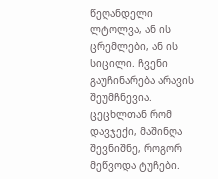წეღანდელი ლტოლვა, ან ის ცრემლები, ან ის სიცილი. ჩვენი გაუჩინარება არავის შეუმჩნევია. ცეცხლთან რომ დავჯექი, მაშინღა შევნიშნე, როგორ მეწვოდა ტუჩები.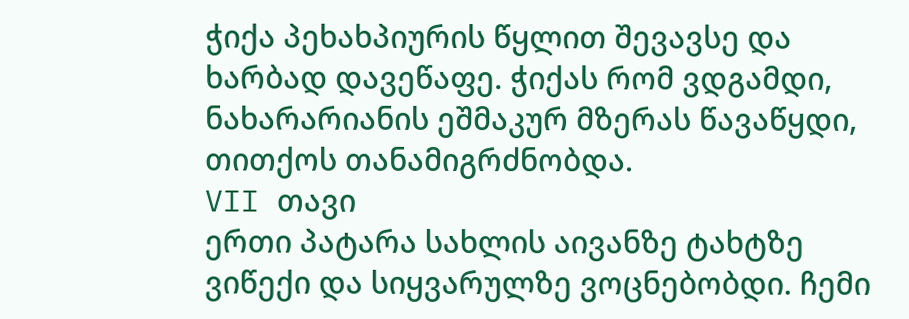ჭიქა პეხახპიურის წყლით შევავსე და ხარბად დავეწაფე. ჭიქას რომ ვდგამდი, ნახარარიანის ეშმაკურ მზერას წავაწყდი, თითქოს თანამიგრძნობდა.
VII თავი
ერთი პატარა სახლის აივანზე ტახტზე ვიწექი და სიყვარულზე ვოცნებობდი. ჩემი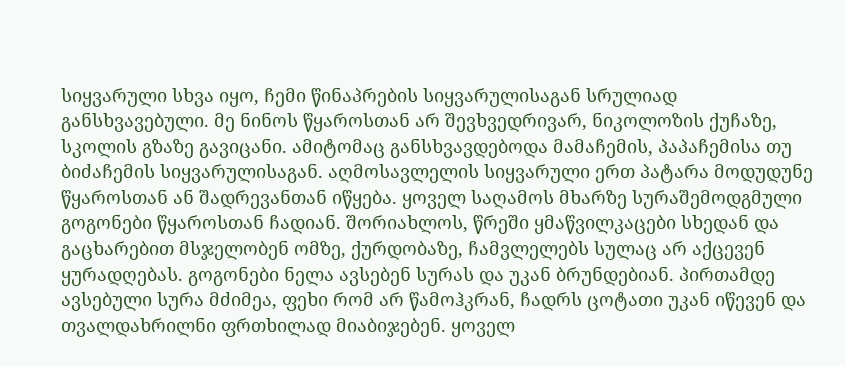სიყვარული სხვა იყო, ჩემი წინაპრების სიყვარულისაგან სრულიად განსხვავებული. მე ნინოს წყაროსთან არ შევხვედრივარ, ნიკოლოზის ქუჩაზე, სკოლის გზაზე გავიცანი. ამიტომაც განსხვავდებოდა მამაჩემის, პაპაჩემისა თუ ბიძაჩემის სიყვარულისაგან. აღმოსავლელის სიყვარული ერთ პატარა მოდუდუნე წყაროსთან ან შადრევანთან იწყება. ყოველ საღამოს მხარზე სურაშემოდგმული გოგონები წყაროსთან ჩადიან. შორიახლოს, წრეში ყმაწვილკაცები სხედან და გაცხარებით მსჯელობენ ომზე, ქურდობაზე, ჩამვლელებს სულაც არ აქცევენ ყურადღებას. გოგონები ნელა ავსებენ სურას და უკან ბრუნდებიან. პირთამდე ავსებული სურა მძიმეა, ფეხი რომ არ წამოჰკრან, ჩადრს ცოტათი უკან იწევენ და თვალდახრილნი ფრთხილად მიაბიჯებენ. ყოველ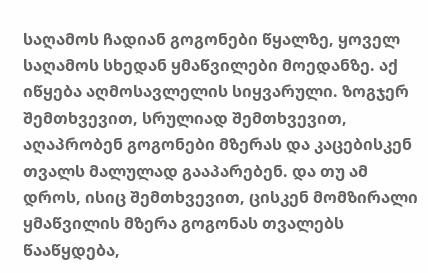საღამოს ჩადიან გოგონები წყალზე, ყოველ საღამოს სხედან ყმაწვილები მოედანზე. აქ იწყება აღმოსავლელის სიყვარული. ზოგჯერ შემთხვევით, სრულიად შემთხვევით, აღაპრობენ გოგონები მზერას და კაცებისკენ თვალს მალულად გააპარებენ. და თუ ამ დროს, ისიც შემთხვევით, ცისკენ მომზირალი ყმაწვილის მზერა გოგონას თვალებს წააწყდება,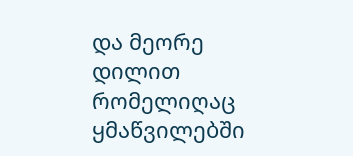და მეორე დილით რომელიღაც ყმაწვილებში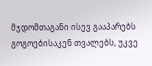მჯდომთაგანი ისევ გააპარებს გოგოებისაკენ თვალებს, უკვე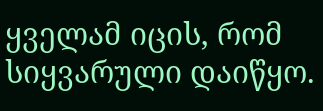ყველამ იცის, რომ სიყვარული დაიწყო.